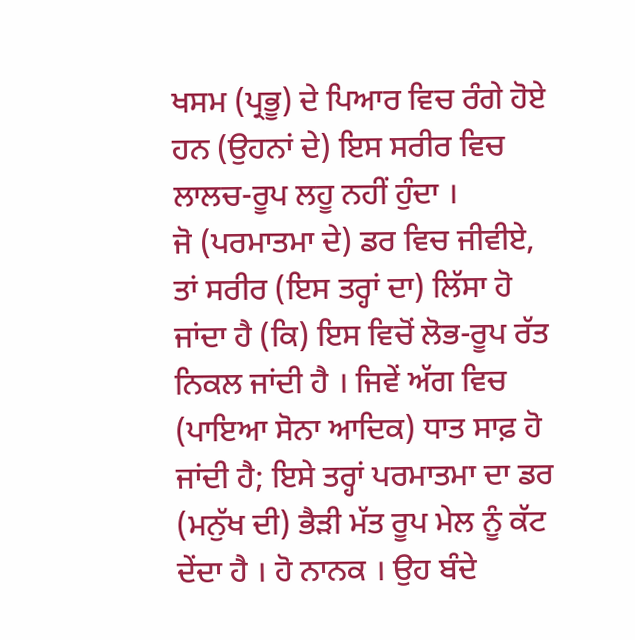ਖਸਮ (ਪ੍ਰਭੂ) ਦੇ ਪਿਆਰ ਵਿਚ ਰੰਗੇ ਹੋਏ ਹਨ (ਉਹਨਾਂ ਦੇ) ਇਸ ਸਰੀਰ ਵਿਚ ਲਾਲਚ-ਰੂਪ ਲਹੂ ਨਹੀਂ ਹੁੰਦਾ ।
ਜੋ (ਪਰਮਾਤਮਾ ਦੇ) ਡਰ ਵਿਚ ਜੀਵੀਏ, ਤਾਂ ਸਰੀਰ (ਇਸ ਤਰ੍ਹਾਂ ਦਾ) ਲਿੱਸਾ ਹੋ ਜਾਂਦਾ ਹੈ (ਕਿ) ਇਸ ਵਿਚੋਂ ਲੋਭ-ਰੂਪ ਰੱਤ ਨਿਕਲ ਜਾਂਦੀ ਹੈ । ਜਿਵੇਂ ਅੱਗ ਵਿਚ (ਪਾਇਆ ਸੋਨਾ ਆਦਿਕ) ਧਾਤ ਸਾਫ਼ ਹੋ ਜਾਂਦੀ ਹੈ; ਇਸੇ ਤਰ੍ਹਾਂ ਪਰਮਾਤਮਾ ਦਾ ਡਰ (ਮਨੁੱਖ ਦੀ) ਭੈੜੀ ਮੱਤ ਰੂਪ ਮੇਲ ਨੂੰ ਕੱਟ ਦੇਂਦਾ ਹੈ । ਹੋ ਨਾਨਕ । ਉਹ ਬੰਦੇ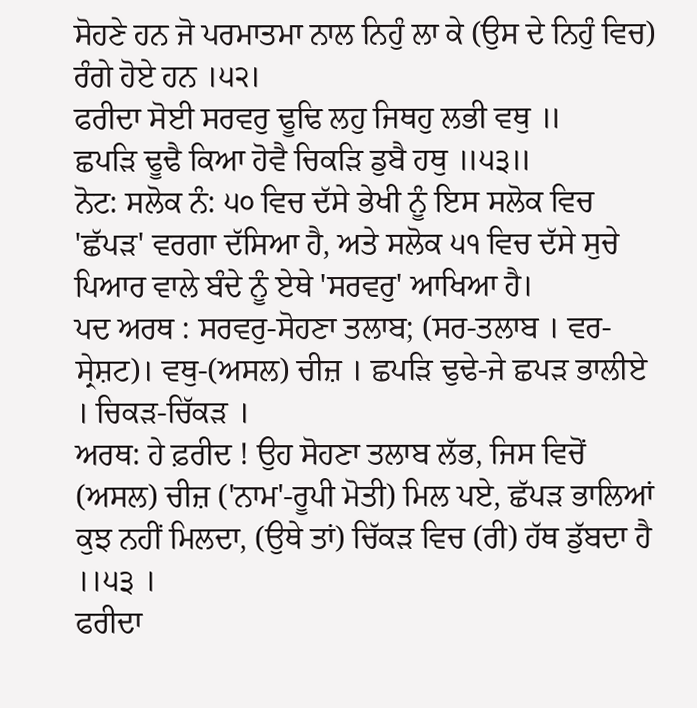ਸੋਹਣੇ ਹਨ ਜੋ ਪਰਮਾਤਮਾ ਨਾਲ ਨਿਹੁੰ ਲਾ ਕੇ (ਉਸ ਦੇ ਨਿਹੁੰ ਵਿਚ) ਰੰਗੇ ਹੋਏ ਹਨ ।੫੨।
ਫਰੀਦਾ ਸੋਈ ਸਰਵਰੁ ਢੂਢਿ ਲਹੁ ਜਿਥਹੁ ਲਭੀ ਵਥੁ ॥
ਛਪੜਿ ਢੂਢੈ ਕਿਆ ਹੋਵੈ ਚਿਕੜਿ ਡੁਬੈ ਹਥੁ ॥੫੩॥
ਨੋਟ: ਸਲੋਕ ਨੰ: ੫੦ ਵਿਚ ਦੱਸੇ ਭੇਖੀ ਨੂੰ ਇਸ ਸਲੋਕ ਵਿਚ 'ਛੱਪੜ' ਵਰਗਾ ਦੱਸਿਆ ਹੈ, ਅਤੇ ਸਲੋਕ ੫੧ ਵਿਚ ਦੱਸੇ ਸੁਚੇ ਪਿਆਰ ਵਾਲੇ ਬੰਦੇ ਨੂੰ ਏਥੇ 'ਸਰਵਰੁ' ਆਖਿਆ ਹੈ।
ਪਦ ਅਰਥ : ਸਰਵਰੁ-ਸੋਹਣਾ ਤਲਾਬ; (ਸਰ-ਤਲਾਬ । ਵਰ-ਸ੍ਰੇਸ਼ਟ)। ਵਥੁ-(ਅਸਲ) ਚੀਜ਼ । ਛਪੜਿ ਢੁਢੇ-ਜੇ ਛਪੜ ਭਾਲੀਏ । ਚਿਕੜ-ਚਿੱਕੜ ।
ਅਰਥ: ਹੇ ਫ਼ਰੀਦ ! ਉਹ ਸੋਹਣਾ ਤਲਾਬ ਲੱਭ, ਜਿਸ ਵਿਚੋਂ (ਅਸਲ) ਚੀਜ਼ ('ਨਾਮ'-ਰੂਪੀ ਮੋਤੀ) ਮਿਲ ਪਏ, ਛੱਪੜ ਭਾਲਿਆਂ ਕੁਝ ਨਹੀਂ ਮਿਲਦਾ, (ਉਥੇ ਤਾਂ) ਚਿੱਕੜ ਵਿਚ (ਰੀ) ਹੱਥ ਡੁੱਬਦਾ ਹੈ ।।੫੩ ।
ਫਰੀਦਾ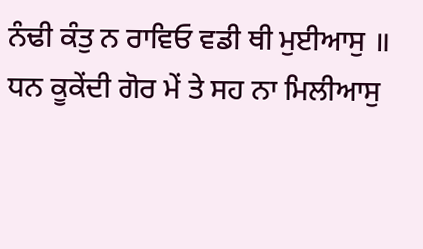ਨੰਢੀ ਕੰਤੁ ਨ ਰਾਵਿਓ ਵਡੀ ਥੀ ਮੁਈਆਸੁ ॥
ਧਨ ਕੂਕੇਂਦੀ ਗੋਰ ਮੇਂ ਤੇ ਸਹ ਨਾ ਮਿਲੀਆਸੁ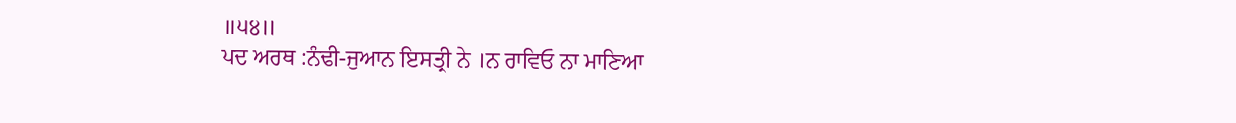॥੫੪॥
ਪਦ ਅਰਥ :ਨੰਢੀ-ਜੁਆਨ ਇਸਤ੍ਰੀ ਨੇ ।ਨ ਰਾਵਿਓ ਨਾ ਮਾਣਿਆ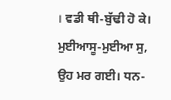। ਵਡੀ ਥੀ-ਬੁੱਢੀ ਹੋ ਕੇ। ਮੁਈਆਸੂ-ਮੁਈਆ ਸੁ, ਉਹ ਮਰ ਗਈ। ਧਨ-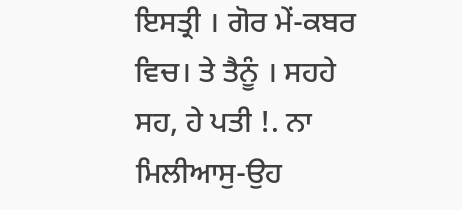ਇਸਤ੍ਰੀ । ਗੋਰ ਮੇਂ-ਕਬਰ ਵਿਚ। ਤੇ ਤੈਨੂੰ । ਸਹਹੇ ਸਹ, ਹੇ ਪਤੀ !. ਨਾ ਮਿਲੀਆਸੁ-ਉਹ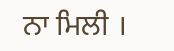ਨਾ ਮਿਲੀ ।